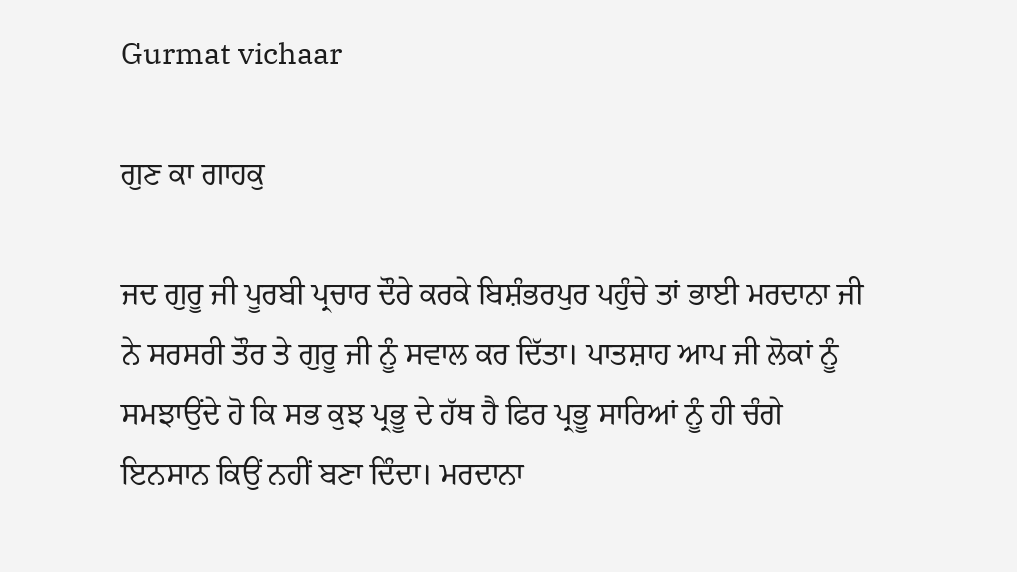Gurmat vichaar

ਗੁਣ ਕਾ ਗਾਹਕੁ

ਜਦ ਗੁਰੂ ਜੀ ਪੂਰਬੀ ਪ੍ਰਚਾਰ ਦੌਰੇ ਕਰਕੇ ਬਿਸ਼ੰਭਰਪੁਰ ਪਹੁੰਚੇ ਤਾਂ ਭਾਈ ਮਰਦਾਨਾ ਜੀ ਨੇ ਸਰਸਰੀ ਤੌਰ ਤੇ ਗੁਰੂ ਜੀ ਨੂੰ ਸਵਾਲ ਕਰ ਦਿੱਤਾ। ਪਾਤਸ਼ਾਹ ਆਪ ਜੀ ਲੋਕਾਂ ਨੂੰ ਸਮਝਾਉਂਦੇ ਹੋ ਕਿ ਸਭ ਕੁਝ ਪ੍ਰਭੂ ਦੇ ਹੱਥ ਹੈ ਫਿਰ ਪ੍ਰਭੂ ਸਾਰਿਆਂ ਨੂੰ ਹੀ ਚੰਗੇ ਇਨਸਾਨ ਕਿਉਂ ਨਹੀਂ ਬਣਾ ਦਿੰਦਾ। ਮਰਦਾਨਾ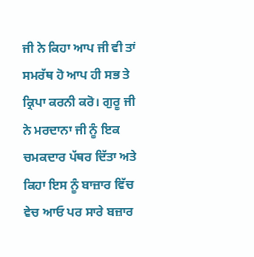ਜੀ ਨੇ ਕਿਹਾ ਆਪ ਜੀ ਵੀ ਤਾਂ ਸਮਰੱਥ ਹੋ ਆਪ ਹੀ ਸਭ ਤੇ ਕ੍ਰਿਪਾ ਕਰਨੀ ਕਰੋ। ਗੁਰੂ ਜੀ ਨੇ ਮਰਦਾਨਾ ਜੀ ਨੂੰ ਇਕ ਚਮਕਦਾਰ ਪੱਥਰ ਦਿੱਤਾ ਅਤੇ ਕਿਹਾ ਇਸ ਨੂੰ ਬਾਜ਼ਾਰ ਵਿੱਚ ਵੇਚ ਆਓ ਪਰ ਸਾਰੇ ਬਜ਼ਾਰ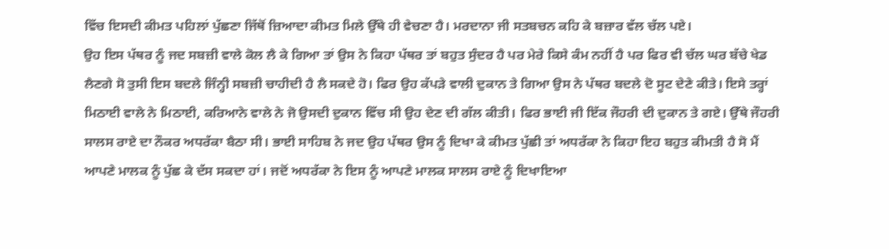ਵਿੱਚ ਇਸਦੀ ਕੀਮਤ ਪਹਿਲਾਂ ਪੁੱਛਣਾ ਜਿੱਥੋਂ ਜ਼ਿਆਦਾ ਕੀਮਤ ਮਿਲੇ ਉੱਥੇ ਹੀ ਵੇਚਣਾ ਹੈ। ਮਰਦਾਨਾ ਜੀ ਸਤਬਚਨ ਕਹਿ ਕੇ ਬਜ਼ਾਰ ਵੱਲ ਚੱਲ ਪਏ।
ਉਹ ਇਸ ਪੱਥਰ ਨੂੰ ਜਦ ਸਬਜ਼ੀ ਵਾਲੇ ਕੋਲ ਲੈ ਕੇ ਗਿਆ ਤਾਂ ਉਸ ਨੇ ਕਿਹਾ ਪੱਥਰ ਤਾਂ ਬਹੁਤ ਸੁੰਦਰ ਹੈ ਪਰ ਮੇਰੇ ਕਿਸੇ ਕੰਮ ਨਹੀਂ ਹੈ ਪਰ ਫਿਰ ਵੀ ਚੱਲ ਘਰ ਬੱਚੇ ਖੇਡ ਲੈਣਗੇ ਸੋ ਤੁਸੀ ਇਸ ਬਦਲੇ ਜਿੰਨ੍ਹੀ ਸਬਜ਼ੀ ਚਾਹੀਦੀ ਹੈ ਲੈ ਸਕਦੇ ਹੋ। ਫਿਰ ਉਹ ਕੱਪੜੇ ਵਾਲੀ ਦੁਕਾਨ ਤੇ ਗਿਆ ਉਸ ਨੇ ਪੱਥਰ ਬਦਲੇ ਦੋ ਸੂਟ ਦੇਣੇ ਕੀਤੇ। ਇਸੇ ਤਰ੍ਹਾਂ ਮਿਠਾਈ ਵਾਲੇ ਨੇ ਮਿਠਾਈ, ਕਰਿਆਨੇ ਵਾਲੇ ਨੇ ਜੋ ਉਸਦੀ ਦੁਕਾਨ ਵਿੱਚ ਸੀ ਉਹ ਦੇਣ ਦੀ ਗੱਲ ਕੀਤੀ। ਫਿਰ ਭਾਈ ਜੀ ਇੱਕ ਜੌਹਰੀ ਦੀ ਦੁਕਾਨ ਤੇ ਗਏ। ਉੱਥੇ ਜੌਹਰੀ ਸਾਲਸ ਰਾਏ ਦਾ ਨੌਕਰ ਅਧਰੱਕਾ ਬੈਠਾ ਸੀ। ਭਾਈ ਸਾਹਿਬ ਨੇ ਜਦ ਉਹ ਪੱਥਰ ਉਸ ਨੂੰ ਦਿਖਾ ਕੇ ਕੀਮਤ ਪੁੱਛੀ ਤਾਂ ਅਧਰੱਕਾ ਨੇ ਕਿਹਾ ਇਹ ਬਹੁਤ ਕੀਮਤੀ ਹੈ ਸੋ ਮੈਂ ਆਪਣੇ ਮਾਲਕ ਨੂੰ ਪੁੱਛ ਕੇ ਦੱਸ ਸਕਦਾ ਹਾਂ। ਜਦੋਂ ਅਧਰੱਕਾ ਨੇ ਇਸ ਨੂੰ ਆਪਣੇ ਮਾਲਕ ਸਾਲਸ ਰਾਏ ਨੂੰ ਦਿਖਾਇਆ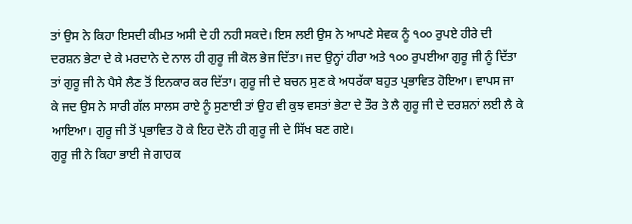ਤਾਂ ਉਸ ਨੇ ਕਿਹਾ ਇਸਦੀ ਕੀਮਤ ਅਸੀ ਦੇ ਹੀ ਨਹੀ ਸਕਦੇ। ਇਸ ਲਈ ਉਸ ਨੇ ਆਪਣੇ ਸੇਵਕ ਨੂੰ ੧੦੦ ਰੁਪਏ ਹੀਰੇ ਦੀ ਦਰਸ਼ਨ ਭੇਟਾ ਦੇ ਕੇ ਮਰਦਾਨੇ ਦੇ ਨਾਲ ਹੀ ਗੁਰੂ ਜੀ ਕੋਲ ਭੇਜ ਦਿੱਤਾ। ਜਦ ਉਨ੍ਹਾਂ ਹੀਰਾ ਅਤੇ ੧੦੦ ਰੁਪਈਆ ਗੁਰੂ ਜੀ ਨੂੰ ਦਿੱਤਾ ਤਾਂ ਗੁਰੂ ਜੀ ਨੇ ਪੈਸੇ ਲੈਣ ਤੋਂ ਇਨਕਾਰ ਕਰ ਦਿੱਤਾ। ਗੁਰੂ ਜੀ ਦੇ ਬਚਨ ਸੁਣ ਕੇ ਅਧਰੱਕਾ ਬਹੁਤ ਪ੍ਰਭਾਵਿਤ ਹੋਇਆ। ਵਾਪਸ ਜਾ ਕੇ ਜਦ ਉਸ ਨੇ ਸਾਰੀ ਗੱਲ ਸਾਲਸ ਰਾਏ ਨੂੰ ਸੁਣਾਈ ਤਾਂ ਉਹ ਵੀ ਕੁਝ ਵਸਤਾਂ ਭੇਟਾ ਦੇ ਤੌਰ ਤੇ ਲੈ ਗੁਰੂ ਜੀ ਦੇ ਦਰਸ਼ਨਾਂ ਲਈ ਲੈ ਕੇ ਆਇਆ। ਗੁਰੂ ਜੀ ਤੋਂ ਪ੍ਰਭਾਵਿਤ ਹੋ ਕੇ ਇਹ ਦੋਨੋ ਹੀ ਗੁਰੂ ਜੀ ਦੇ ਸਿੱਖ ਬਣ ਗਏ।
ਗੁਰੂ ਜੀ ਨੇ ਕਿਹਾ ਭਾਈ ਜੇ ਗਾਹਕ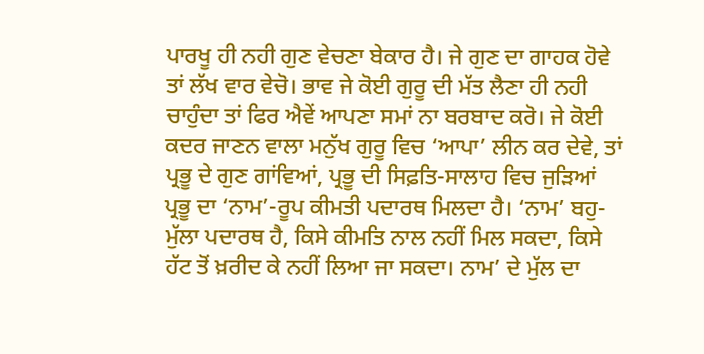ਪਾਰਖੂ ਹੀ ਨਹੀ ਗੁਣ ਵੇਚਣਾ ਬੇਕਾਰ ਹੈ। ਜੇ ਗੁਣ ਦਾ ਗਾਹਕ ਹੋਵੇ ਤਾਂ ਲੱਖ ਵਾਰ ਵੇਚੋ। ਭਾਵ ਜੇ ਕੋਈ ਗੁਰੂ ਦੀ ਮੱਤ ਲੈਣਾ ਹੀ ਨਹੀ ਚਾਹੁੰਦਾ ਤਾਂ ਫਿਰ ਐਵੇਂ ਆਪਣਾ ਸਮਾਂ ਨਾ ਬਰਬਾਦ ਕਰੋ। ਜੇ ਕੋਈ ਕਦਰ ਜਾਣਨ ਵਾਲਾ ਮਨੁੱਖ ਗੁਰੂ ਵਿਚ ‘ਆਪਾ’ ਲੀਨ ਕਰ ਦੇਵੇ, ਤਾਂ ਪ੍ਰਭੂ ਦੇ ਗੁਣ ਗਾਂਵਿਆਂ, ਪ੍ਰਭੂ ਦੀ ਸਿਫ਼ਤਿ-ਸਾਲਾਹ ਵਿਚ ਜੁੜਿਆਂ ਪ੍ਰਭੂ ਦਾ ‘ਨਾਮ’-ਰੂਪ ਕੀਮਤੀ ਪਦਾਰਥ ਮਿਲਦਾ ਹੈ। ‘ਨਾਮ’ ਬਹੁ-ਮੁੱਲਾ ਪਦਾਰਥ ਹੈ, ਕਿਸੇ ਕੀਮਤਿ ਨਾਲ ਨਹੀਂ ਮਿਲ ਸਕਦਾ, ਕਿਸੇ ਹੱਟ ਤੋਂ ਖ਼ਰੀਦ ਕੇ ਨਹੀਂ ਲਿਆ ਜਾ ਸਕਦਾ। ਨਾਮ’ ਦੇ ਮੁੱਲ ਦਾ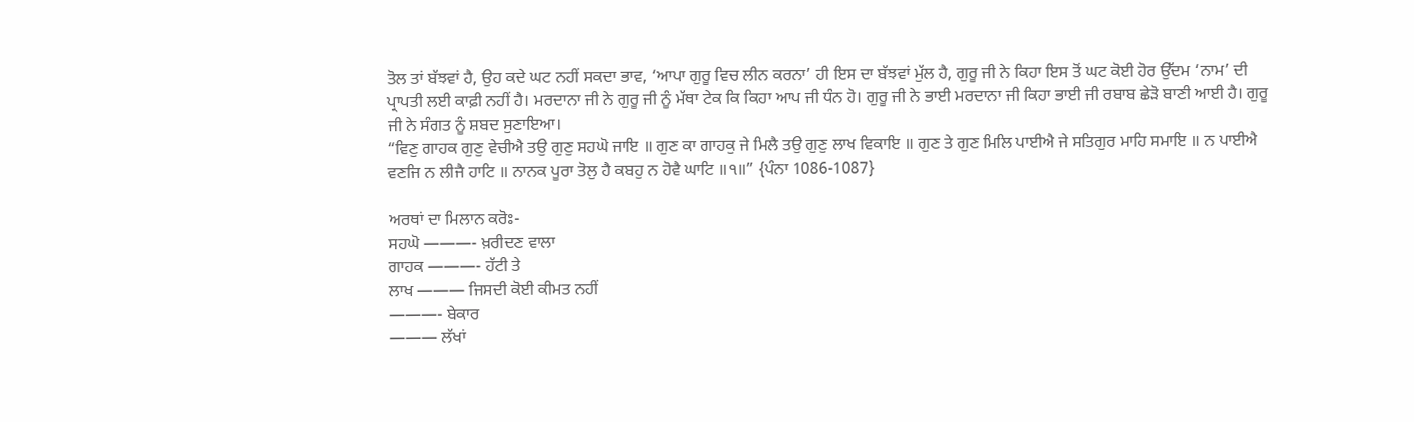ਤੋਲ ਤਾਂ ਬੱਝਵਾਂ ਹੈ, ਉਹ ਕਦੇ ਘਟ ਨਹੀਂ ਸਕਦਾ ਭਾਵ, ‘ਆਪਾ ਗੁਰੂ ਵਿਚ ਲੀਨ ਕਰਨਾ’ ਹੀ ਇਸ ਦਾ ਬੱਝਵਾਂ ਮੁੱਲ ਹੈ, ਗੁਰੂ ਜੀ ਨੇ ਕਿਹਾ ਇਸ ਤੋਂ ਘਟ ਕੋਈ ਹੋਰ ਉੱਦਮ ‘ਨਾਮ’ ਦੀ ਪ੍ਰਾਪਤੀ ਲਈ ਕਾਫ਼ੀ ਨਹੀਂ ਹੈ। ਮਰਦਾਨਾ ਜੀ ਨੇ ਗੁਰੂ ਜੀ ਨੂੰ ਮੱਥਾ ਟੇਕ ਕਿ ਕਿਹਾ ਆਪ ਜੀ ਧੰਨ ਹੋ। ਗੁਰੂ ਜੀ ਨੇ ਭਾਈ ਮਰਦਾਨਾ ਜੀ ਕਿਹਾ ਭਾਈ ਜੀ ਰਬਾਬ ਛੇੜੋ ਬਾਣੀ ਆਈ ਹੈ। ਗੁਰੂ ਜੀ ਨੇ ਸੰਗਤ ਨੂੰ ਸ਼ਬਦ ਸੁਣਾਇਆ।
“ਵਿਣੁ ਗਾਹਕ ਗੁਣੁ ਵੇਚੀਐ ਤਉ ਗੁਣੁ ਸਹਘੋ ਜਾਇ ॥ ਗੁਣ ਕਾ ਗਾਹਕੁ ਜੇ ਮਿਲੈ ਤਉ ਗੁਣੁ ਲਾਖ ਵਿਕਾਇ ॥ ਗੁਣ ਤੇ ਗੁਣ ਮਿਲਿ ਪਾਈਐ ਜੇ ਸਤਿਗੁਰ ਮਾਹਿ ਸਮਾਇ ॥ ਨ ਪਾਈਐ ਵਣਜਿ ਨ ਲੀਜੈ ਹਾਟਿ ॥ ਨਾਨਕ ਪੂਰਾ ਤੋਲੁ ਹੈ ਕਬਹੁ ਨ ਹੋਵੈ ਘਾਟਿ ॥੧॥” {ਪੰਨਾ 1086-1087}

ਅਰਥਾਂ ਦਾ ਮਿਲਾਨ ਕਰੋਃ-
ਸਹਘੋ ———- ਖ਼ਰੀਦਣ ਵਾਲਾ
ਗਾਹਕ ———- ਹੱਟੀ ਤੇ
ਲਾਖ ——— ਜਿਸਦੀ ਕੋਈ ਕੀਮਤ ਨਹੀਂ
———- ਬੇਕਾਰ
——— ਲੱਖਾਂ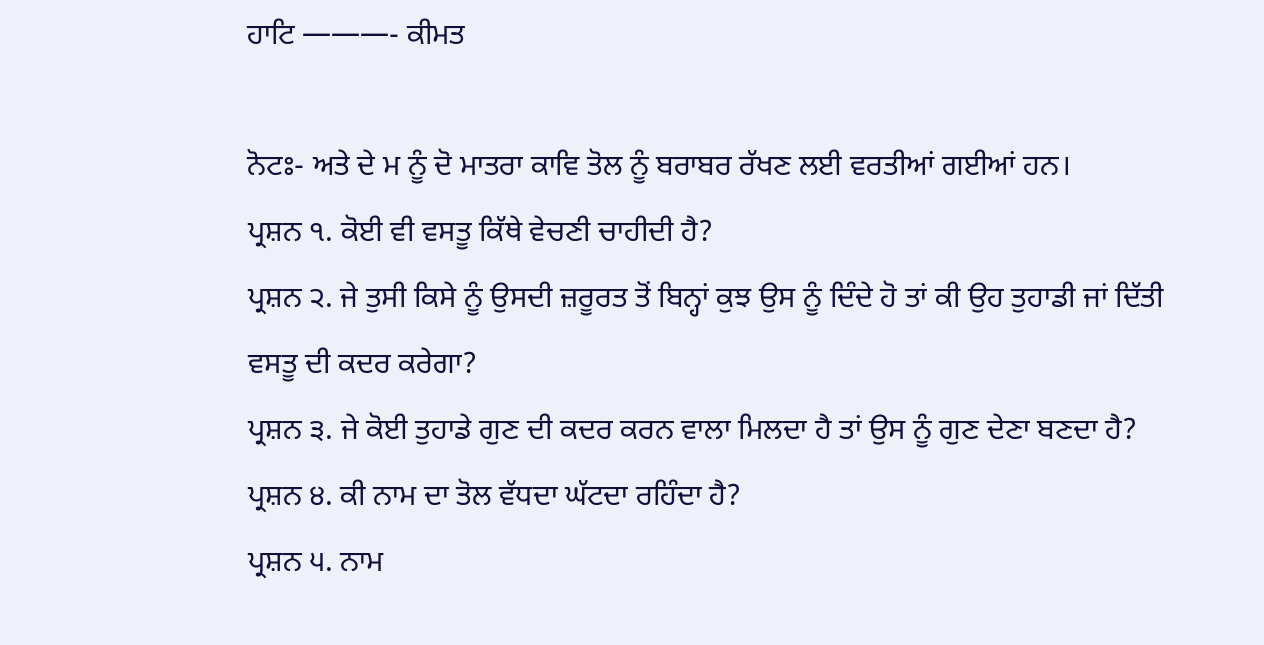ਹਾਟਿ ———- ਕੀਮਤ

ਨੋਟਃ- ਅਤੇ ਦੇ ਮ ਨੂੰ ਦੋ ਮਾਤਰਾ ਕਾਵਿ ਤੋਲ ਨੂੰ ਬਰਾਬਰ ਰੱਖਣ ਲਈ ਵਰਤੀਆਂ ਗਈਆਂ ਹਨ।
ਪ੍ਰਸ਼ਨ ੧. ਕੋਈ ਵੀ ਵਸਤੂ ਕਿੱਥੇ ਵੇਚਣੀ ਚਾਹੀਦੀ ਹੈ?
ਪ੍ਰਸ਼ਨ ੨. ਜੇ ਤੁਸੀ ਕਿਸੇ ਨੂੰ ਉਸਦੀ ਜ਼ਰੂਰਤ ਤੋਂ ਬਿਨ੍ਹਾਂ ਕੁਝ ਉਸ ਨੂੰ ਦਿੰਦੇ ਹੋ ਤਾਂ ਕੀ ਉਹ ਤੁਹਾਡੀ ਜਾਂ ਦਿੱਤੀ ਵਸਤੂ ਦੀ ਕਦਰ ਕਰੇਗਾ?
ਪ੍ਰਸ਼ਨ ੩. ਜੇ ਕੋਈ ਤੁਹਾਡੇ ਗੁਣ ਦੀ ਕਦਰ ਕਰਨ ਵਾਲਾ ਮਿਲਦਾ ਹੈ ਤਾਂ ਉਸ ਨੂੰ ਗੁਣ ਦੇਣਾ ਬਣਦਾ ਹੈ?
ਪ੍ਰਸ਼ਨ ੪. ਕੀ ਨਾਮ ਦਾ ਤੋਲ ਵੱਧਦਾ ਘੱਟਦਾ ਰਹਿੰਦਾ ਹੈ?
ਪ੍ਰਸ਼ਨ ੫. ਨਾਮ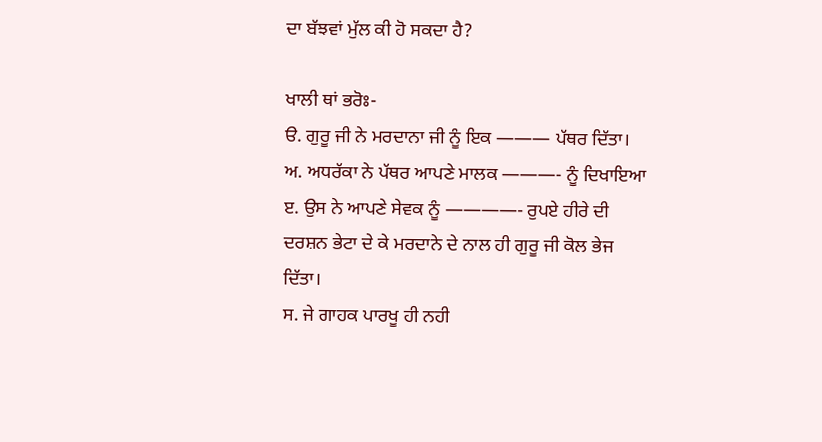ਦਾ ਬੱਝਵਾਂ ਮੁੱਲ ਕੀ ਹੋ ਸਕਦਾ ਹੈ?

ਖਾਲੀ ਥਾਂ ਭਰੋਃ-
ੳ. ਗੁਰੂ ਜੀ ਨੇ ਮਰਦਾਨਾ ਜੀ ਨੂੰ ਇਕ ——— ਪੱਥਰ ਦਿੱਤਾ।
ਅ. ਅਧਰੱਕਾ ਨੇ ਪੱਥਰ ਆਪਣੇ ਮਾਲਕ ———- ਨੂੰ ਦਿਖਾਇਆ
ੲ. ਉਸ ਨੇ ਆਪਣੇ ਸੇਵਕ ਨੂੰ ————- ਰੁਪਏ ਹੀਰੇ ਦੀ ਦਰਸ਼ਨ ਭੇਟਾ ਦੇ ਕੇ ਮਰਦਾਨੇ ਦੇ ਨਾਲ ਹੀ ਗੁਰੂ ਜੀ ਕੋਲ ਭੇਜ ਦਿੱਤਾ।
ਸ. ਜੇ ਗਾਹਕ ਪਾਰਖੂ ਹੀ ਨਹੀ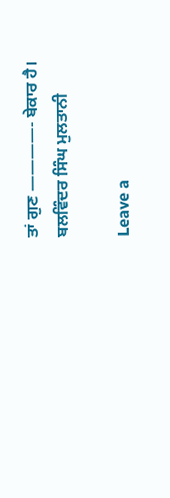ਤਾਂ ਗੁਣ ————- ਬੇਕਾਰ ਹੈ।
ਬਲਵਿੰਦਰ ਸਿੰਘ ਮੁਲਤਾਨੀ

Leave a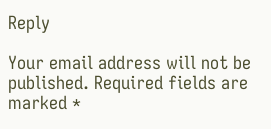Reply

Your email address will not be published. Required fields are marked *